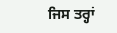ਜਿਸ ਤਰ੍ਹਾਂ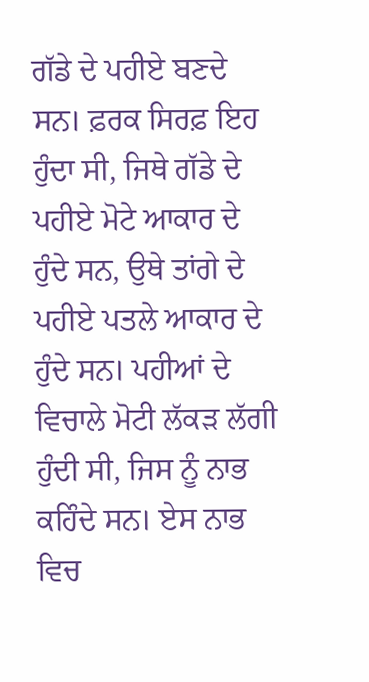ਗੱਡੇ ਦੇ ਪਹੀਏ ਬਣਦੇ ਸਨ। ਫ਼ਰਕ ਸਿਰਫ਼ ਇਹ ਹੁੰਦਾ ਸੀ, ਜਿਥੇ ਗੱਡੇ ਦੇ ਪਹੀਏ ਮੋਟੇ ਆਕਾਰ ਦੇ ਹੁੰਦੇ ਸਨ, ਉਥੇ ਤਾਂਗੇ ਦੇ ਪਹੀਏ ਪਤਲੇ ਆਕਾਰ ਦੇ ਹੁੰਦੇ ਸਨ। ਪਹੀਆਂ ਦੇ ਵਿਚਾਲੇ ਮੋਟੀ ਲੱਕੜ ਲੱਗੀ ਹੁੰਦੀ ਸੀ, ਜਿਸ ਨੂੰ ਨਾਭ ਕਹਿੰਦੇ ਸਨ। ਏਸ ਨਾਭ ਵਿਚ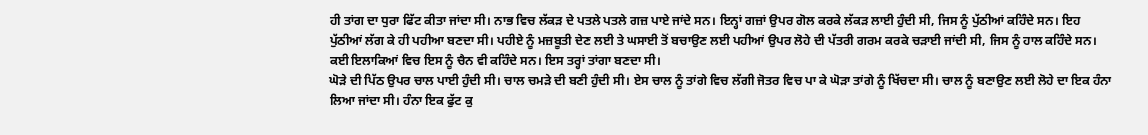ਹੀ ਤਾਂਗ ਦਾ ਧੁਰਾ ਫਿੱਟ ਕੀਤਾ ਜਾਂਦਾ ਸੀ। ਨਾਭ ਵਿਚ ਲੱਕੜ ਦੇ ਪਤਲੇ ਪਤਲੇ ਗਜ਼ ਪਾਏ ਜਾਂਦੇ ਸਨ। ਇਨ੍ਹਾਂ ਗਜ਼ਾਂ ਉਪਰ ਗੋਲ ਕਰਕੇ ਲੱਕੜ ਲਾਈ ਹੁੰਦੀ ਸੀ, ਜਿਸ ਨੂੰ ਪੁੱਠੀਆਂ ਕਹਿੰਦੇ ਸਨ। ਇਹ ਪੁੱਠੀਆਂ ਲੱਗ ਕੇ ਹੀ ਪਹੀਆ ਬਣਦਾ ਸੀ। ਪਹੀਏ ਨੂੰ ਮਜ਼ਬੂਤੀ ਦੇਣ ਲਈ ਤੇ ਘਸਾਈ ਤੋਂ ਬਚਾਉਣ ਲਈ ਪਹੀਆਂ ਉਪਰ ਲੋਹੇ ਦੀ ਪੱਤਰੀ ਗਰਮ ਕਰਕੇ ਚੜਾਈ ਜਾਂਦੀ ਸੀ, ਜਿਸ ਨੂੰ ਹਾਲ ਕਹਿੰਦੇ ਸਨ। ਕਈ ਇਲਾਕਿਆਂ ਵਿਚ ਇਸ ਨੂੰ ਚੈਨ ਵੀ ਕਹਿੰਦੇ ਸਨ। ਇਸ ਤਰ੍ਹਾਂ ਤਾਂਗਾ ਬਣਦਾ ਸੀ।
ਘੋੜੇ ਦੀ ਪਿੱਠ ਉਪਰ ਚਾਲ ਪਾਈ ਹੁੰਦੀ ਸੀ। ਚਾਲ ਚਮੜੇ ਦੀ ਬਣੀ ਹੁੰਦੀ ਸੀ। ਏਸ ਚਾਲ ਨੂੰ ਤਾਂਗੇ ਵਿਚ ਲੱਗੀ ਜੋਤਰ ਵਿਚ ਪਾ ਕੇ ਘੋੜਾ ਤਾਂਗੇ ਨੂੰ ਖਿੱਚਦਾ ਸੀ। ਚਾਲ ਨੂੰ ਬਣਾਉਣ ਲਈ ਲੋਹੇ ਦਾ ਇਕ ਹੰਨਾ ਲਿਆ ਜਾਂਦਾ ਸੀ। ਹੰਨਾ ਇਕ ਫੁੱਟ ਕੁ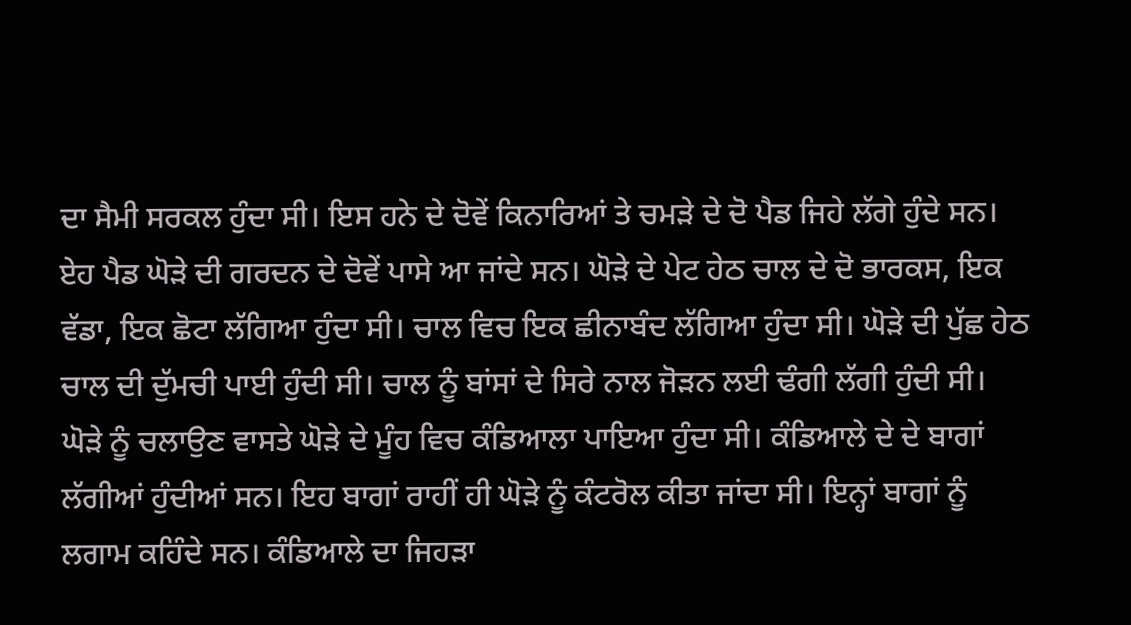ਦਾ ਸੈਮੀ ਸਰਕਲ ਹੁੰਦਾ ਸੀ। ਇਸ ਹਨੇ ਦੇ ਦੋਵੇਂ ਕਿਨਾਰਿਆਂ ਤੇ ਚਮੜੇ ਦੇ ਦੋ ਪੈਡ ਜਿਹੇ ਲੱਗੇ ਹੁੰਦੇ ਸਨ। ਏਹ ਪੈਡ ਘੋੜੇ ਦੀ ਗਰਦਨ ਦੇ ਦੋਵੇਂ ਪਾਸੇ ਆ ਜਾਂਦੇ ਸਨ। ਘੋੜੇ ਦੇ ਪੇਟ ਹੇਠ ਚਾਲ ਦੇ ਦੋ ਭਾਰਕਸ, ਇਕ ਵੱਡਾ, ਇਕ ਛੋਟਾ ਲੱਗਿਆ ਹੁੰਦਾ ਸੀ। ਚਾਲ ਵਿਚ ਇਕ ਛੀਨਾਬੰਦ ਲੱਗਿਆ ਹੁੰਦਾ ਸੀ। ਘੋੜੇ ਦੀ ਪੁੱਛ ਹੇਠ ਚਾਲ ਦੀ ਦੁੱਮਚੀ ਪਾਈ ਹੁੰਦੀ ਸੀ। ਚਾਲ ਨੂੰ ਬਾਂਸਾਂ ਦੇ ਸਿਰੇ ਨਾਲ ਜੋੜਨ ਲਈ ਢੰਗੀ ਲੱਗੀ ਹੁੰਦੀ ਸੀ।
ਘੋੜੇ ਨੂੰ ਚਲਾਉਣ ਵਾਸਤੇ ਘੋੜੇ ਦੇ ਮੂੰਹ ਵਿਚ ਕੰਡਿਆਲਾ ਪਾਇਆ ਹੁੰਦਾ ਸੀ। ਕੰਡਿਆਲੇ ਦੇ ਦੇ ਬਾਗਾਂ ਲੱਗੀਆਂ ਹੁੰਦੀਆਂ ਸਨ। ਇਹ ਬਾਗਾਂ ਰਾਹੀਂ ਹੀ ਘੋੜੇ ਨੂੰ ਕੰਟਰੋਲ ਕੀਤਾ ਜਾਂਦਾ ਸੀ। ਇਨ੍ਹਾਂ ਬਾਗਾਂ ਨੂੰ ਲਗਾਮ ਕਹਿੰਦੇ ਸਨ। ਕੰਡਿਆਲੇ ਦਾ ਜਿਹੜਾ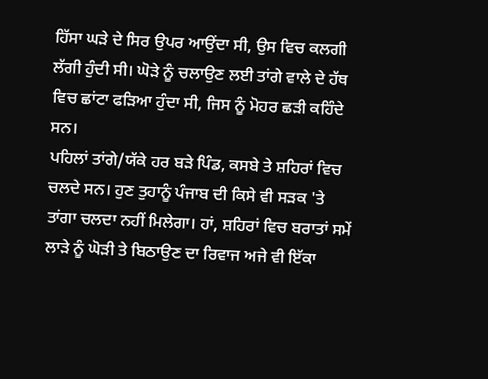ਹਿੱਸਾ ਘੜੇ ਦੇ ਸਿਰ ਉਪਰ ਆਉਂਦਾ ਸੀ, ਉਸ ਵਿਚ ਕਲਗੀ ਲੱਗੀ ਹੁੰਦੀ ਸੀ। ਘੋੜੇ ਨੂੰ ਚਲਾਉਣ ਲਈ ਤਾਂਗੇ ਵਾਲੇ ਦੇ ਹੱਥ ਵਿਚ ਛਾਂਟਾ ਫੜਿਆ ਹੁੰਦਾ ਸੀ, ਜਿਸ ਨੂੰ ਮੋਹਰ ਛੜੀ ਕਹਿੰਦੇ ਸਨ।
ਪਹਿਲਾਂ ਤਾਂਗੇ/ਯੱਕੇ ਹਰ ਬੜੇ ਪਿੰਡ, ਕਸਬੇ ਤੇ ਸ਼ਹਿਰਾਂ ਵਿਚ ਚਲਦੇ ਸਨ। ਹੁਣ ਤੁਹਾਨੂੰ ਪੰਜਾਬ ਦੀ ਕਿਸੇ ਵੀ ਸੜਕ 'ਤੇ ਤਾਂਗਾ ਚਲਦਾ ਨਹੀਂ ਮਿਲੇਗਾ। ਹਾਂ, ਸ਼ਹਿਰਾਂ ਵਿਚ ਬਰਾਤਾਂ ਸਮੇਂ ਲਾੜੇ ਨੂੰ ਘੋੜੀ ਤੇ ਬਿਠਾਉਣ ਦਾ ਰਿਵਾਜ ਅਜੇ ਵੀ ਇੱਕਾ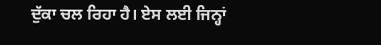ਦੁੱਕਾ ਚਲ ਰਿਹਾ ਹੈ। ਏਸ ਲਈ ਜਿਨ੍ਹਾਂ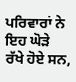ਪਰਿਵਾਰਾਂ ਨੇ ਇਹ ਘੋੜੇ ਰੱਖੇ ਹੋਏ ਸਨ,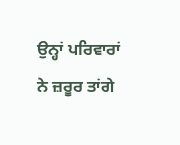ਉਨ੍ਹਾਂ ਪਰਿਵਾਰਾਂ ਨੇ ਜ਼ਰੂਰ ਤਾਂਗੇ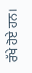ਰੱਖੇ ਹੋਏ ਹਨ।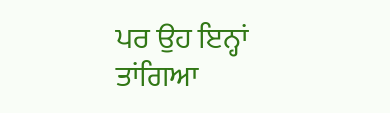ਪਰ ਉਹ ਇਨ੍ਹਾਂ ਤਾਂਗਿਆ